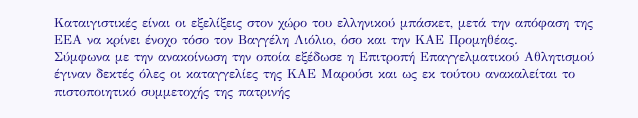Καταιγιστικές είναι οι εξελίξεις στον χώρο του ελληνικού μπάσκετ, μετά την απόφαση της ΕΕΑ να κρίνει ένοχο τόσο τον Βαγγέλη Λιόλιο, όσο και την ΚΑΕ Προμηθέας.
Σύμφωνα με την ανακοίνωση την οποία εξέδωσε η Επιτροπή Επαγγελματικού Αθλητισμού έγιναν δεκτές όλες οι καταγγελίες της ΚΑΕ Μαρούσι και ως εκ τούτου ανακαλείται το πιστοποιητικό συμμετοχής της πατρινής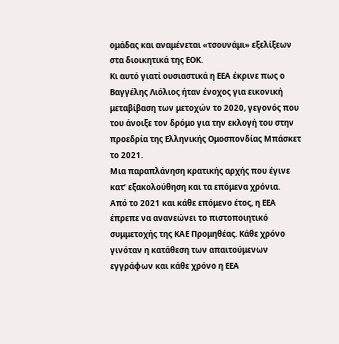ομάδας και αναμένεται «τσουνάμι» εξελίξεων στα διοικητικά της ΕΟΚ.
Κι αυτό γιατί ουσιαστικά η ΕΕΑ έκρινε πως ο Βαγγέλης Λιόλιος ήταν ένοχος για εικονική μεταβίβαση των μετοχών το 2020, γεγονός που του άνοιξε τον δρόμο για την εκλογή του στην προεδρία της Ελληνικής Ομοσπονδίας Μπάσκετ το 2021.
Μια παραπλάνηση κρατικής αρχής που έγινε κατ’ εξακολούθηση και τα επόμενα χρόνια.
Από το 2021 και κάθε επόμενο έτος, η ΕΕΑ έπρεπε να ανανεώνει το πιστοποιητικό συμμετοχής της ΚΑΕ Προμηθέας. Κάθε χρόνο γινόταν η κατάθεση των απαιτούμενων εγγράφων και κάθε χρόνο η ΕΕΑ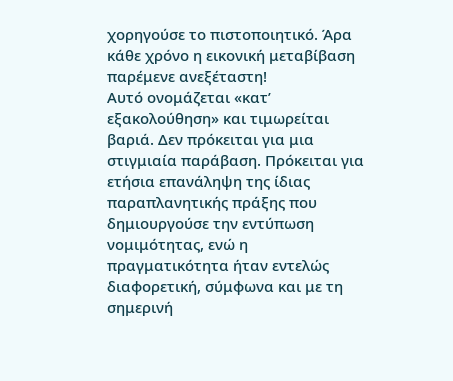χορηγούσε το πιστοποιητικό. Άρα κάθε χρόνο η εικονική μεταβίβαση παρέμενε ανεξέταστη!
Αυτό ονομάζεται «κατ’ εξακολούθηση» και τιμωρείται βαριά. Δεν πρόκειται για μια στιγμιαία παράβαση. Πρόκειται για ετήσια επανάληψη της ίδιας παραπλανητικής πράξης που δημιουργούσε την εντύπωση νομιμότητας, ενώ η πραγματικότητα ήταν εντελώς διαφορετική, σύμφωνα και με τη σημερινή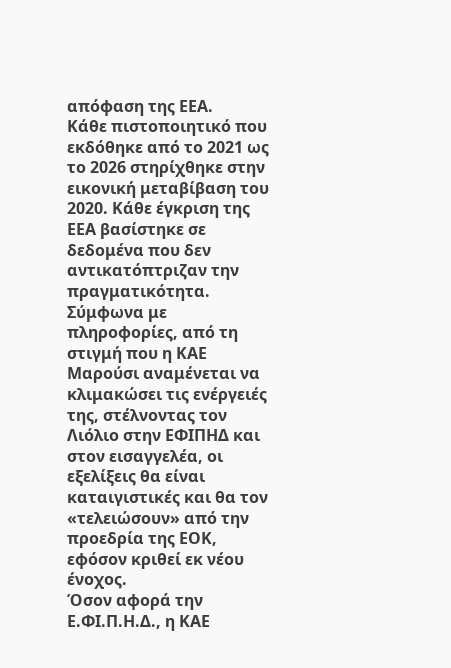απόφαση της ΕΕΑ.
Κάθε πιστοποιητικό που εκδόθηκε από το 2021 ως το 2026 στηρίχθηκε στην εικονική μεταβίβαση του 2020. Κάθε έγκριση της ΕΕΑ βασίστηκε σε δεδομένα που δεν αντικατόπτριζαν την πραγματικότητα.
Σύμφωνα με πληροφορίες, από τη στιγμή που η ΚΑΕ Μαρούσι αναμένεται να κλιμακώσει τις ενέργειές της, στέλνοντας τον Λιόλιο στην ΕΦΙΠΗΔ και στον εισαγγελέα, οι εξελίξεις θα είναι καταιγιστικές και θα τον «τελειώσουν» από την προεδρία της ΕΟΚ, εφόσον κριθεί εκ νέου ένοχος.
Όσον αφορά την Ε.ΦΙ.Π.Η.Δ., η ΚΑΕ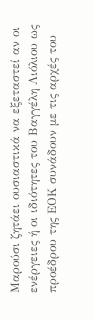Μαρούσι ζητάει ουσιαστικά να εξεταστεί αν οι ενέργειες ή οι ιδιότητες του Βαγγέλη Λιόλιου ως προέδρου της ΕΟΚ συνάδουν με τις αρχές του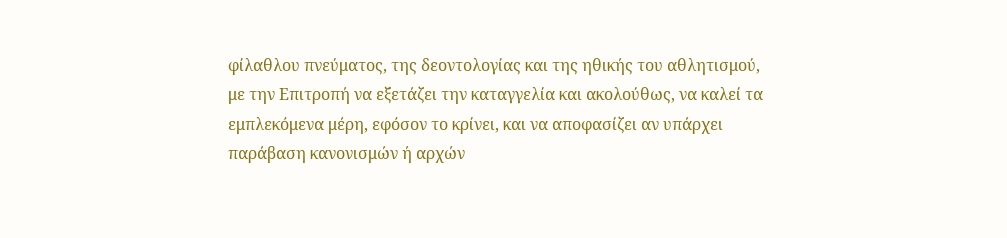φίλαθλου πνεύματος, της δεοντολογίας και της ηθικής του αθλητισμού, με την Επιτροπή να εξετάζει την καταγγελία και ακολούθως, να καλεί τα εμπλεκόμενα μέρη, εφόσον το κρίνει, και να αποφασίζει αν υπάρχει παράβαση κανονισμών ή αρχών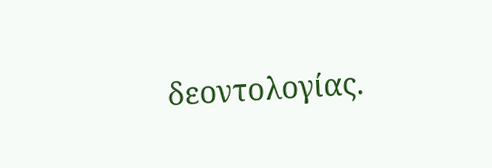δεοντολογίας.